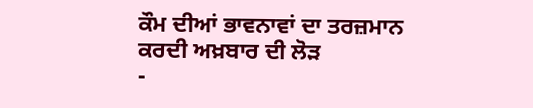ਕੌਮ ਦੀਆਂ ਭਾਵਨਾਵਾਂ ਦਾ ਤਰਜ਼ਮਾਨ ਕਰਦੀ ਅਖ਼ਬਾਰ ਦੀ ਲੋੜ
-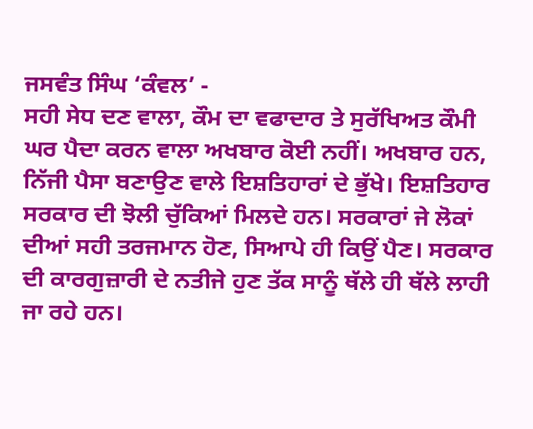ਜਸਵੰਤ ਸਿੰਘ ‘ਕੰਵਲ’ -
ਸਹੀ ਸੇਧ ਦਣ ਵਾਲਾ, ਕੌਮ ਦਾ ਵਫਾਦਾਰ ਤੇ ਸੁਰੱਖਿਅਤ ਕੌਮੀ ਘਰ ਪੈਦਾ ਕਰਨ ਵਾਲਾ ਅਖਬਾਰ ਕੋਈ ਨਹੀਂ। ਅਖਬਾਰ ਹਨ, ਨਿੱਜੀ ਪੈਸਾ ਬਣਾਉਣ ਵਾਲੇ ਇਸ਼ਤਿਹਾਰਾਂ ਦੇ ਭੁੱਖੇ। ਇਸ਼ਤਿਹਾਰ ਸਰਕਾਰ ਦੀ ਝੋਲੀ ਚੁੱਕਿਆਂ ਮਿਲਦੇ ਹਨ। ਸਰਕਾਰਾਂ ਜੇ ਲੋਕਾਂ ਦੀਆਂ ਸਹੀ ਤਰਜਮਾਨ ਹੋਣ, ਸਿਆਪੇ ਹੀ ਕਿਉਂ ਪੈਣ। ਸਰਕਾਰ ਦੀ ਕਾਰਗੁਜ਼ਾਰੀ ਦੇ ਨਤੀਜੇ ਹੁਣ ਤੱਕ ਸਾਨੂੰ ਥੱਲੇ ਹੀ ਥੱਲੇ ਲਾਹੀ ਜਾ ਰਹੇ ਹਨ।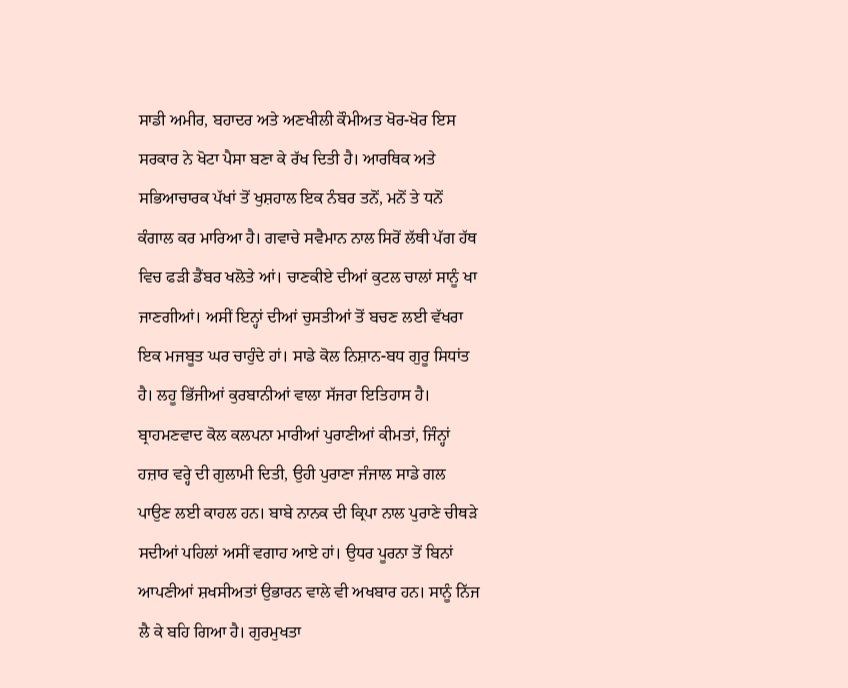ਸਾਡੀ ਅਮੀਰ, ਬਹਾਦਰ ਅਤੇ ਅਣਖੀਲੀ ਕੌਮੀਅਤ ਖੋਰ-ਖੋਰ ਇਸ ਸਰਕਾਰ ਨੇ ਖੋਟਾ ਪੈਸਾ ਬਣਾ ਕੇ ਰੱਖ ਦਿਤੀ ਹੈ। ਆਰਥਿਕ ਅਤੇ ਸਭਿਆਚਾਰਕ ਪੱਖਾਂ ਤੋਂ ਖੁਸ਼ਹਾਲ ਇਕ ਨੰਬਰ ਤਨੋਂ, ਮਨੋਂ ਤੇ ਧਨੋਂ ਕੰਗਾਲ ਕਰ ਮਾਰਿਆ ਹੈ। ਗਵਾਚੇ ਸਵੈਮਾਨ ਨਾਲ ਸਿਰੋਂ ਲੱਥੀ ਪੱਗ ਹੱਥ ਵਿਚ ਫੜੀ ਡੈਂਬਰ ਖਲੋਤੇ ਆਂ। ਚਾਣਕੀਏ ਦੀਆਂ ਕੁਟਲ ਚਾਲਾਂ ਸਾਨੂੰ ਖਾ ਜਾਣਗੀਆਂ। ਅਸੀਂ ਇਨ੍ਹਾਂ ਦੀਆਂ ਚੁਸਤੀਆਂ ਤੋਂ ਬਚਣ ਲਈ ਵੱਖਰਾ ਇਕ ਮਜਬੂਤ ਘਰ ਚਾਹੁੰਦੇ ਹਾਂ। ਸਾਡੇ ਕੋਲ ਨਿਸ਼ਾਨ-ਬਧ ਗੁਰੂ ਸਿਧਾਂਤ ਹੈ। ਲਹੂ ਭਿੱਜੀਆਂ ਕੁਰਬਾਨੀਆਂ ਵਾਲਾ ਸੱਜਰਾ ਇਤਿਹਾਸ ਹੈ। ਬ੍ਰਾਹਮਣਵਾਦ ਕੋਲ ਕਲਪਨਾ ਮਾਰੀਆਂ ਪੁਰਾਣੀਆਂ ਕੀਮਤਾਂ, ਜਿੰਨ੍ਹਾਂ ਹਜ਼ਾਰ ਵਰ੍ਹੇ ਦੀ ਗੁਲਾਮੀ ਦਿਤੀ, ਉਹੀ ਪੁਰਾਣਾ ਜੰਜਾਲ ਸਾਡੇ ਗਲ ਪਾਉਣ ਲਈ ਕਾਹਲ ਹਨ। ਬਾਬੇ ਨਾਨਕ ਦੀ ਕ੍ਰਿਪਾ ਨਾਲ ਪੁਰਾਣੇ ਚੀਥੜੇ ਸਦੀਆਂ ਪਹਿਲਾਂ ਅਸੀਂ ਵਗਾਹ ਆਏ ਹਾਂ। ਉਧਰ ਪੂਰਨਾ ਤੋਂ ਬਿਨਾਂ ਆਪਣੀਆਂ ਸ਼ਖਸੀਅਤਾਂ ਉਭਾਰਨ ਵਾਲੇ ਵੀ ਅਖਬਾਰ ਹਨ। ਸਾਨੂੰ ਨਿੱਜ ਲੈ ਕੇ ਬਹਿ ਗਿਆ ਹੈ। ਗੁਰਮੁਖਤਾ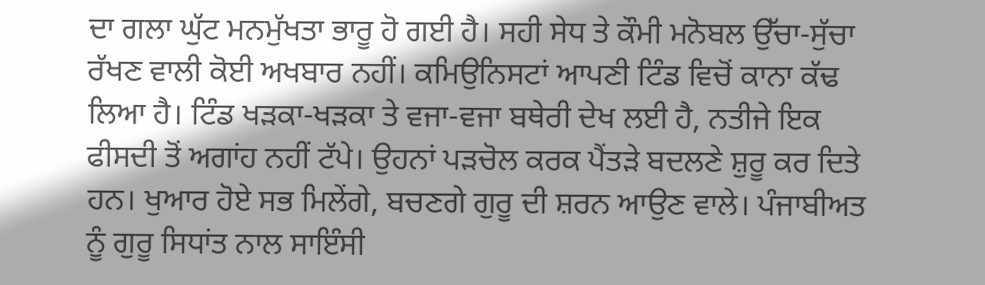ਦਾ ਗਲਾ ਘੁੱਟ ਮਨਮੁੱਖਤਾ ਭਾਰੂ ਹੋ ਗਈ ਹੈ। ਸਹੀ ਸੇਧ ਤੇ ਕੌਮੀ ਮਨੋਬਲ ਉੱਚਾ-ਸੁੱਚਾ ਰੱਖਣ ਵਾਲੀ ਕੋਈ ਅਖਬਾਰ ਨਹੀਂ। ਕਮਿਉਨਿਸਟਾਂ ਆਪਣੀ ਟਿੰਡ ਵਿਚੋਂ ਕਾਨਾ ਕੱਢ ਲਿਆ ਹੈ। ਟਿੰਡ ਖੜਕਾ-ਖੜਕਾ ਤੇ ਵਜਾ-ਵਜਾ ਬਥੇਰੀ ਦੇਖ ਲਈ ਹੈ, ਨਤੀਜੇ ਇਕ ਫੀਸਦੀ ਤੋਂ ਅਗਾਂਹ ਨਹੀਂ ਟੱਪੇ। ਉਹਨਾਂ ਪੜਚੋਲ ਕਰਕ ਪੈਂਤੜੇ ਬਦਲਣੇ ਸ਼ੁਰੂ ਕਰ ਦਿਤੇ ਹਨ। ਖੁਆਰ ਹੋਏ ਸਭ ਮਿਲੇਂਗੇ, ਬਚਣਗੇ ਗੁਰੂ ਦੀ ਸ਼ਰਨ ਆਉਣ ਵਾਲੇ। ਪੰਜਾਬੀਅਤ ਨੂੰ ਗੁਰੂ ਸਿਧਾਂਤ ਨਾਲ ਸਾਇੰਸੀ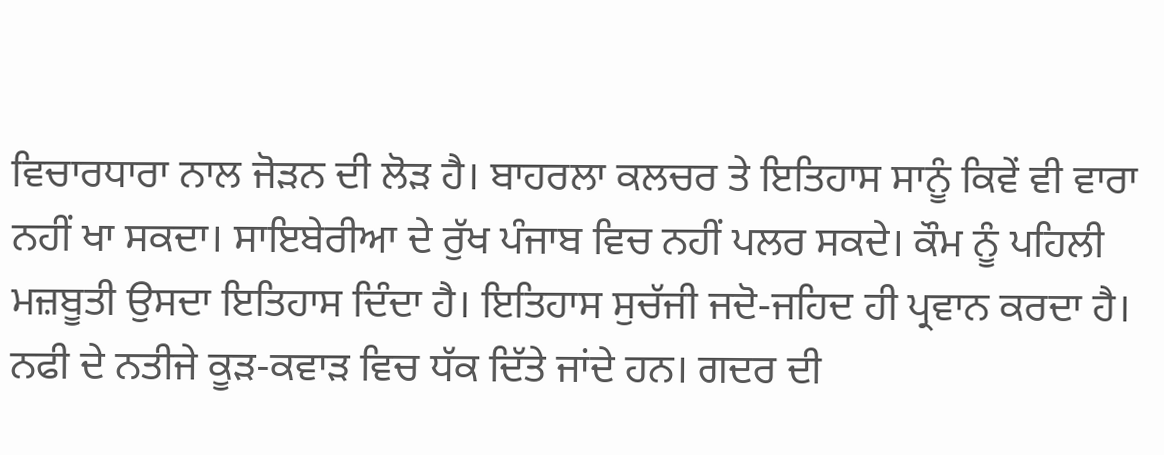ਵਿਚਾਰਧਾਰਾ ਨਾਲ ਜੋੜਨ ਦੀ ਲੋੜ ਹੈ। ਬਾਹਰਲਾ ਕਲਚਰ ਤੇ ਇਤਿਹਾਸ ਸਾਨੂੰ ਕਿਵੇਂ ਵੀ ਵਾਰਾ ਨਹੀਂ ਖਾ ਸਕਦਾ। ਸਾਇਬੇਰੀਆ ਦੇ ਰੁੱਖ ਪੰਜਾਬ ਵਿਚ ਨਹੀਂ ਪਲਰ ਸਕਦੇ। ਕੌਮ ਨੂੰ ਪਹਿਲੀ ਮਜ਼ਬੂਤੀ ਉਸਦਾ ਇਤਿਹਾਸ ਦਿੰਦਾ ਹੈ। ਇਤਿਹਾਸ ਸੁਚੱਜੀ ਜਦੋ-ਜਹਿਦ ਹੀ ਪ੍ਰਵਾਨ ਕਰਦਾ ਹੈ। ਨਫੀ ਦੇ ਨਤੀਜੇ ਕੂੜ-ਕਵਾੜ ਵਿਚ ਧੱਕ ਦਿੱਤੇ ਜਾਂਦੇ ਹਨ। ਗਦਰ ਦੀ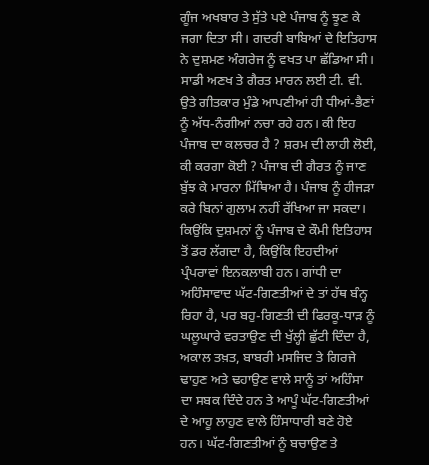ਗੂੰਜ ਅਖਬਾਰ ਤੇ ਸੁੱਤੇ ਪਏ ਪੰਜਾਬ ਨੂੰ ਝੂਣ ਕੇ ਜਗਾ ਦਿਤਾ ਸੀ। ਗਦਰੀ ਬਾਬਿਆਂ ਦੇ ਇਤਿਹਾਸ ਨੇ ਦੁਸ਼ਮਣ ਅੰਗਰੇਜ ਨੂੰ ਵਖਤ ਪਾ ਛੱਡਿਆ ਸੀ। ਸਾਡੀ ਅਣਖ ਤੇ ਗੈਰਤ ਮਾਰਨ ਲਈ ਟੀ. ਵੀ. ਉਤੇ ਗੀਤਕਾਰ ਮੁੰਡੇ ਆਪਣੀਆਂ ਹੀ ਧੀਆਂ-ਭੈਣਾਂ ਨੂੰ ਅੱਧ-ਨੰਗੀਆਂ ਨਚਾ ਰਹੇ ਹਨ। ਕੀ ਇਹ ਪੰਜਾਬ ਦਾ ਕਲਚਰ ਹੈ ? ਸ਼ਰਮ ਦੀ ਲਾਹੀ ਲੋਈ, ਕੀ ਕਰਗਾ ਕੋਈ ? ਪੰਜਾਬ ਦੀ ਗੈਰਤ ਨੂੰ ਜਾਣ ਬੁੱਝ ਕੇ ਮਾਰਨਾ ਮਿੱਥਿਆ ਹੈ। ਪੰਜਾਬ ਨੂੰ ਹੀਜੜਾ ਕਰੇ ਬਿਨਾਂ ਗੁਲਾਮ ਨਹੀਂ ਰੱਖਿਆ ਜਾ ਸਕਦਾ। ਕਿਉਂਕਿ ਦੁਸ਼ਮਨਾਂ ਨੂੰ ਪੰਜਾਬ ਦੇ ਕੌਮੀ ਇਤਿਹਾਸ ਤੋਂ ਡਰ ਲੱਗਦਾ ਹੈ, ਕਿਉਂਕਿ ਇਹਦੀਆਂ ਪ੍ਰੰਪਰਾਵਾਂ ਇਨਕਲਾਬੀ ਹਨ। ਗਾਂਧੀ ਦਾ ਅਹਿੰਸਾਵਾਦ ਘੱਟ-ਗਿਣਤੀਆਂ ਦੇ ਤਾਂ ਹੱਥ ਬੰਨ੍ਹ ਰਿਹਾ ਹੈ, ਪਰ ਬਹੁ-ਗਿਣਤੀ ਦੀ ਫਿਰਕੂ-ਧਾੜ ਨੂੰ ਘਲੂਘਾਰੇ ਵਰਤਾਉਣ ਦੀ ਖੁੱਲ੍ਹੀ ਛੁੱਟੀ ਦਿੰਦਾ ਹੈ, ਅਕਾਲ ਤਖ਼ਤ, ਬਾਬਰੀ ਮਸਜਿਦ ਤੇ ਗਿਰਜੇ ਢਾਹੁਣ ਅਤੇ ਢਹਾਉਣ ਵਾਲੇ ਸਾਨੂੰ ਤਾਂ ਅਹਿੰਸਾ ਦਾ ਸਬਕ ਦਿੰਦੇ ਹਨ ਤੇ ਆਪੂੰ ਘੱਟ-ਗਿਣਤੀਆਂ ਦੇ ਆਹੂ ਲਾਹੁਣ ਵਾਲੇ ਹਿੰਸਾਧਾਰੀ ਬਣੇ ਹੋਏ ਹਨ। ਘੱਟ-ਗਿਣਤੀਆਂ ਨੂੰ ਬਚਾਉਣ ਤੇ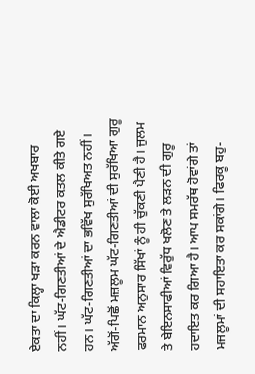ਏਕਤਾ ਦਾ ਕਿਲ੍ਹਾ ਖੜਾ ਕਰਨ ਵਾਲਾ ਕੋਈ ਅਖਬਾਰ ਨਹੀਂ। ਘੱਟ-ਗਿਣਤੀਆਂ ਦੇ ਐਡੀਟਰ ਕਤਲ ਕੀਤੇ ਗਏ ਹਨ। ਘੱਟ-ਗਿਣਤੀਆਂ ਦਾ ਭਵਿੱਖ ਸੁਰੱਖਿਅਤ ਨਹੀਂ। ਅੱਗੋਂ-ਪਿਛੋਂ ਮਜ਼ਲੂਮ ਘੱਟ-ਗਿਣਤੀਆਂ ਦੀ ਸੁਰੱਖਿਆ ਗੁਰੂ ਫਰਮਾਨ ਅਨੁਸਾਰ ਸਿੱਖਾਂ ਨੂੰ ਹੀ ਚੁੱਕਣੀ ਪੈਣੀ ਹੈ। ਜੁਲਮ ਤੇ ਬੇਇਨਸਾਫੀਆਂ ਵਿਰੁੱਧ ਖਲੋਣ ਤੇ ਲੜਨ ਦੀ ਗੁਰੂ ਹਦਾਇਤ ਕਰ ਗਿਆ ਹੈ। ਆਪ ਸਮਰੱਥ ਹੋਵਾਂਗੇ ਤਾਂ ਮਜਲੂਮਾਂ ਦੀ ਸਹਾਇਤਾ ਕਰ ਸਕਾਂਗੇ। ਫਿਰਕੂ ਬਹੁ-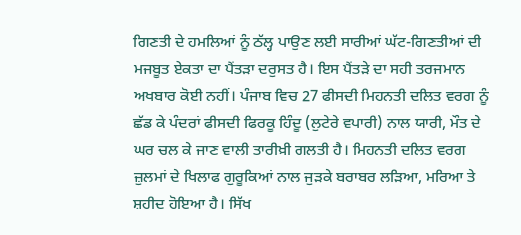ਗਿਣਤੀ ਦੇ ਹਮਲਿਆਂ ਨੂੰ ਠੱਲ੍ਹ ਪਾਉਣ ਲਈ ਸਾਰੀਆਂ ਘੱਟ-ਗਿਣਤੀਆਂ ਦੀ ਮਜਬੂਤ ਏਕਤਾ ਦਾ ਪੈਂਤੜਾ ਦਰੁਸਤ ਹੈ। ਇਸ ਪੈਂਤੜੇ ਦਾ ਸਹੀ ਤਰਜਮਾਨ ਅਖਬਾਰ ਕੋਈ ਨਹੀਂ। ਪੰਜਾਬ ਵਿਚ 27 ਫੀਸਦੀ ਮਿਹਨਤੀ ਦਲਿਤ ਵਰਗ ਨੂੰ ਛੱਡ ਕੇ ਪੰਦਰਾਂ ਫੀਸਦੀ ਫਿਰਕੂ ਹਿੰਦੂ (ਲੁਟੇਰੇ ਵਪਾਰੀ) ਨਾਲ ਯਾਰੀ, ਮੌਤ ਦੇ ਘਰ ਚਲ ਕੇ ਜਾਣ ਵਾਲੀ ਤਾਰੀਖ਼ੀ ਗਲਤੀ ਹੈ। ਮਿਹਨਤੀ ਦਲਿਤ ਵਰਗ ਜ਼ੁਲਮਾਂ ਦੇ ਖਿਲਾਫ ਗੁਰੂਕਿਆਂ ਨਾਲ ਜੁੜਕੇ ਬਰਾਬਰ ਲੜਿਆ, ਮਰਿਆ ਤੇ ਸ਼ਹੀਦ ਹੋਇਆ ਹੈ। ਸਿੱਖ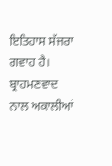ਇਤਿਹਾਸ ਸੱਜਰਾ ਗਵਾਹ ਹੈ। ਬ੍ਰਾਹਮਣਵਾਦ ਨਾਲ ਅਕਾਲੀਆਂ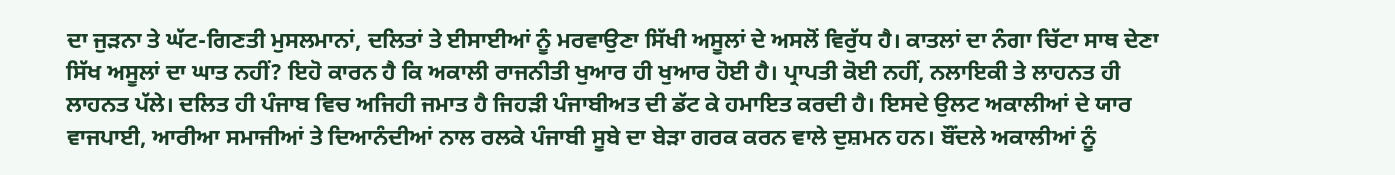ਦਾ ਜੁੜਨਾ ਤੇ ਘੱਟ-ਗਿਣਤੀ ਮੁਸਲਮਾਨਾਂ, ਦਲਿਤਾਂ ਤੇ ਈਸਾਈਆਂ ਨੂੰ ਮਰਵਾਉਣਾ ਸਿੱਖੀ ਅਸੂਲਾਂ ਦੇ ਅਸਲੋਂ ਵਿਰੁੱਧ ਹੈ। ਕਾਤਲਾਂ ਦਾ ਨੰਗਾ ਚਿੱਟਾ ਸਾਥ ਦੇਣਾ ਸਿੱਖ ਅਸੂਲਾਂ ਦਾ ਘਾਤ ਨਹੀਂ? ਇਹੋ ਕਾਰਨ ਹੈ ਕਿ ਅਕਾਲੀ ਰਾਜਨੀਤੀ ਖੁਆਰ ਹੀ ਖੁਆਰ ਹੋਈ ਹੈ। ਪ੍ਰਾਪਤੀ ਕੋਈ ਨਹੀਂ, ਨਲਾਇਕੀ ਤੇ ਲਾਹਨਤ ਹੀ ਲਾਹਨਤ ਪੱਲੇ। ਦਲਿਤ ਹੀ ਪੰਜਾਬ ਵਿਚ ਅਜਿਹੀ ਜਮਾਤ ਹੈ ਜਿਹੜੀ ਪੰਜਾਬੀਅਤ ਦੀ ਡੱਟ ਕੇ ਹਮਾਇਤ ਕਰਦੀ ਹੈ। ਇਸਦੇ ਉਲਟ ਅਕਾਲੀਆਂ ਦੇ ਯਾਰ ਵਾਜਪਾਈ, ਆਰੀਆ ਸਮਾਜੀਆਂ ਤੇ ਦਿਆਨੰਦੀਆਂ ਨਾਲ ਰਲਕੇ ਪੰਜਾਬੀ ਸੂਬੇ ਦਾ ਬੇੜਾ ਗਰਕ ਕਰਨ ਵਾਲੇ ਦੁਸ਼ਮਨ ਹਨ। ਬੌਂਦਲੇ ਅਕਾਲੀਆਂ ਨੂੰ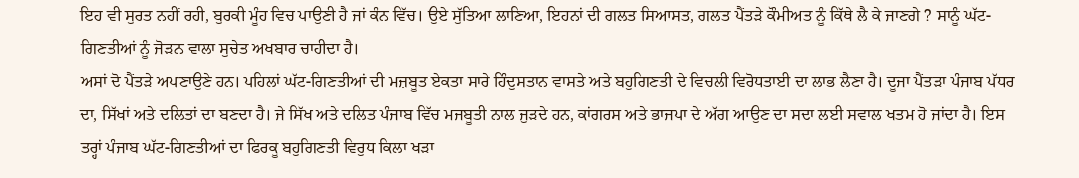ਇਹ ਵੀ ਸੁਰਤ ਨਹੀਂ ਰਹੀ, ਬੁਰਕੀ ਮੂੰਹ ਵਿਚ ਪਾਉਣੀ ਹੈ ਜਾਂ ਕੰਨ ਵਿੱਚ। ਉਏ ਸੁੱਤਿਆ ਲਾਣਿਆ, ਇਹਨਾਂ ਦੀ ਗਲਤ ਸਿਆਸਤ, ਗਲਤ ਪੈਂਤੜੇ ਕੌਮੀਅਤ ਨੂੰ ਕਿੱਥੇ ਲੈ ਕੇ ਜਾਣਗੇ ? ਸਾਨੂੰ ਘੱਟ-ਗਿਣਤੀਆਂ ਨੂੰ ਜੋੜਨ ਵਾਲਾ ਸੁਚੇਤ ਅਖਬਾਰ ਚਾਹੀਦਾ ਹੈ।
ਅਸਾਂ ਦੋ ਪੈਂਤੜੇ ਅਪਣਾਉਣੇ ਹਨ। ਪਹਿਲਾਂ ਘੱਟ-ਗਿਣਤੀਆਂ ਦੀ ਮਜ਼ਬੂਤ ਏਕਤਾ ਸਾਰੇ ਹਿੰਦੁਸਤਾਨ ਵਾਸਤੇ ਅਤੇ ਬਹੁਗਿਣਤੀ ਦੇ ਵਿਚਲੀ ਵਿਰੋਧਤਾਈ ਦਾ ਲਾਭ ਲੈਣਾ ਹੈ। ਦੂਜਾ ਪੈਂਤੜਾ ਪੰਜਾਬ ਪੱਧਰ ਦਾ, ਸਿੱਖਾਂ ਅਤੇ ਦਲਿਤਾਂ ਦਾ ਬਣਦਾ ਹੈ। ਜੇ ਸਿੱਖ ਅਤੇ ਦਲਿਤ ਪੰਜਾਬ ਵਿੱਚ ਮਜਬੂਤੀ ਨਾਲ ਜੁੜਦੇ ਹਨ, ਕਾਂਗਰਸ ਅਤੇ ਭਾਜਪਾ ਦੇ ਅੱਗ ਆਉਣ ਦਾ ਸਦਾ ਲਈ ਸਵਾਲ ਖਤਮ ਹੋ ਜਾਂਦਾ ਹੈ। ਇਸ ਤਰ੍ਹਾਂ ਪੰਜਾਬ ਘੱਟ-ਗਿਣਤੀਆਂ ਦਾ ਫਿਰਕੂ ਬਹੁਗਿਣਤੀ ਵਿਰੁਧ ਕਿਲਾ ਖੜਾ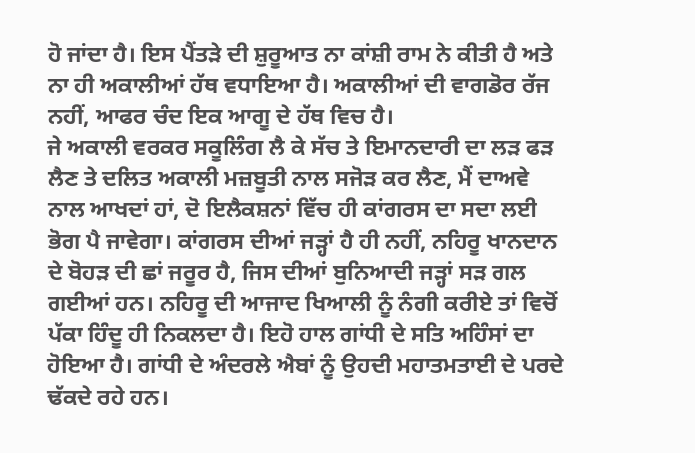ਹੋ ਜਾਂਦਾ ਹੈ। ਇਸ ਪੈਂਤੜੇ ਦੀ ਸ਼ੁਰੂਆਤ ਨਾ ਕਾਂਸ਼ੀ ਰਾਮ ਨੇ ਕੀਤੀ ਹੈ ਅਤੇ ਨਾ ਹੀ ਅਕਾਲੀਆਂ ਹੱਥ ਵਧਾਇਆ ਹੈ। ਅਕਾਲੀਆਂ ਦੀ ਵਾਗਡੋਰ ਰੱਜ ਨਹੀਂ, ਆਫਰ ਚੰਦ ਇਕ ਆਗੂ ਦੇ ਹੱਥ ਵਿਚ ਹੈ।
ਜੇ ਅਕਾਲੀ ਵਰਕਰ ਸਕੂਲਿੰਗ ਲੈ ਕੇ ਸੱਚ ਤੇ ਇਮਾਨਦਾਰੀ ਦਾ ਲੜ ਫੜ ਲੈਣ ਤੇ ਦਲਿਤ ਅਕਾਲੀ ਮਜ਼ਬੂਤੀ ਨਾਲ ਸਜੋੜ ਕਰ ਲੈਣ, ਮੈਂ ਦਾਅਵੇ ਨਾਲ ਆਖਦਾਂ ਹਾਂ, ਦੋ ਇਲੈਕਸ਼ਨਾਂ ਵਿੱਚ ਹੀ ਕਾਂਗਰਸ ਦਾ ਸਦਾ ਲਈ ਭੋਗ ਪੈ ਜਾਵੇਗਾ। ਕਾਂਗਰਸ ਦੀਆਂ ਜੜ੍ਹਾਂ ਹੈ ਹੀ ਨਹੀਂ, ਨਹਿਰੂ ਖਾਨਦਾਨ ਦੇ ਬੋਹੜ ਦੀ ਛਾਂ ਜਰੂਰ ਹੈ, ਜਿਸ ਦੀਆਂ ਬੁਨਿਆਦੀ ਜੜ੍ਹਾਂ ਸੜ ਗਲ ਗਈਆਂ ਹਨ। ਨਹਿਰੂ ਦੀ ਆਜਾਦ ਖਿਆਲੀ ਨੂੰ ਨੰਗੀ ਕਰੀਏ ਤਾਂ ਵਿਚੋਂ ਪੱਕਾ ਹਿੰਦੂ ਹੀ ਨਿਕਲਦਾ ਹੈ। ਇਹੋ ਹਾਲ ਗਾਂਧੀ ਦੇ ਸਤਿ ਅਹਿੰਸਾਂ ਦਾ ਹੋਇਆ ਹੈ। ਗਾਂਧੀ ਦੇ ਅੰਦਰਲੇ ਐਬਾਂ ਨੂੰ ਉਹਦੀ ਮਹਾਤਮਤਾਈ ਦੇ ਪਰਦੇ ਢੱਕਦੇ ਰਹੇ ਹਨ।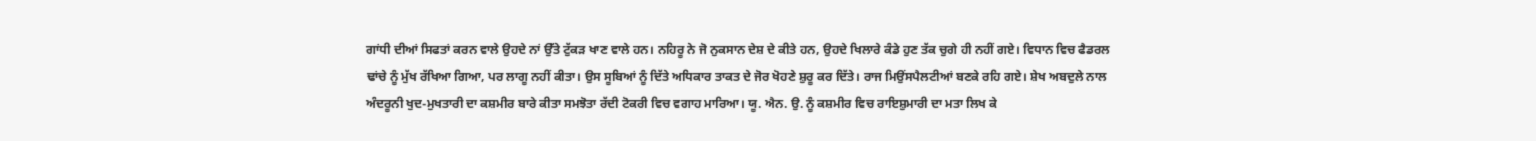ਗਾਂਧੀ ਦੀਆਂ ਸਿਫਤਾਂ ਕਰਨ ਵਾਲੇ ਉਹਦੇ ਨਾਂ ਉੱਤੇ ਟੁੱਕੜ ਖਾਣ ਵਾਲੇ ਹਨ। ਨਹਿਰੂ ਨੇ ਜੋ ਨੁਕਸਾਨ ਦੇਸ਼ ਦੇ ਕੀਤੇ ਹਨ, ਉਹਦੇ ਖਿਲਾਰੇ ਕੰਡੇ ਹੁਣ ਤੱਕ ਚੁਗੇ ਹੀ ਨਹੀਂ ਗਏ। ਵਿਧਾਨ ਵਿਚ ਫੈਡਰਲ ਢਾਂਚੇ ਨੂੰ ਮੁੱਖ ਰੱਖਿਆ ਗਿਆ, ਪਰ ਲਾਗੂ ਨਹੀਂ ਕੀਤਾ। ਉਸ ਸੂਬਿਆਂ ਨੂੰ ਦਿੱਤੇ ਅਧਿਕਾਰ ਤਾਕਤ ਦੇ ਜੋਰ ਖੋਹਣੇ ਸ਼ੁਰੂ ਕਰ ਦਿੱਤੇ। ਰਾਜ ਮਿਉਂਸਪੈਲਟੀਆਂ ਬਣਕੇ ਰਹਿ ਗਏ। ਸ਼ੇਖ ਅਬਦੁਲੇ ਨਾਲ ਅੰਦਰੂਨੀ ਖੁਦ-ਮੁਖਤਾਰੀ ਦਾ ਕਸ਼ਮੀਰ ਬਾਰੇ ਕੀਤਾ ਸਮਝੋਤਾ ਰੱਦੀ ਟੋਕਰੀ ਵਿਚ ਵਗਾਹ ਮਾਰਿਆ। ਯੂ. ਐਨ. ਉ. ਨੂੰ ਕਸ਼ਮੀਰ ਵਿਚ ਰਾਇਸ਼ੁਮਾਰੀ ਦਾ ਮਤਾ ਲਿਖ ਕੇ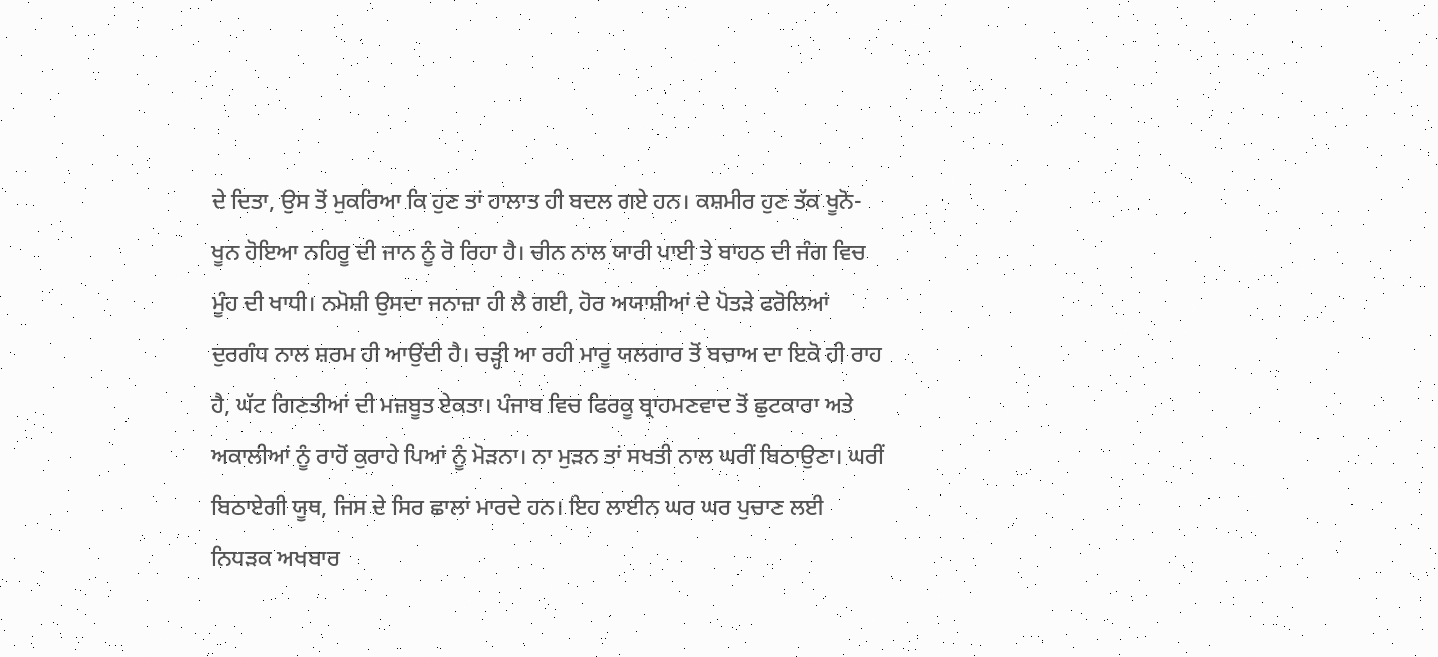ਦੇ ਦਿਤਾ, ਉਸ ਤੋਂ ਮੁਕਰਿਆ ਕਿ ਹੁਣ ਤਾਂ ਹਾਲਾਤ ਹੀ ਬਦਲ ਗਏ ਹਨ। ਕਸ਼ਮੀਰ ਹੁਣ ਤੱਕ ਖੂਨੋ-ਖੂਨ ਹੋਇਆ ਨਹਿਰੂ ਦੀ ਜਾਨ ਨੂੰ ਰੋ ਰਿਹਾ ਹੈ। ਚੀਨ ਨਾਲ ਯਾਰੀ ਪਾਈ ਤੇ ਬਾਹਠ ਦੀ ਜੰਗ ਵਿਚ ਮੂੰਹ ਦੀ ਖਾਧੀ। ਨਮੋਸ਼ੀ ਉਸਦਾ ਜਨਾਜ਼ਾ ਹੀ ਲੈ ਗਈ, ਹੋਰ ਅਯਾਸ਼ੀਆਂ ਦੇ ਪੋਤੜੇ ਫਰੋਲਿਆਂ ਦੁਰਗੰਧ ਨਾਲ ਸ਼ਰਮ ਹੀ ਆਉਂਦੀ ਹੈ। ਚੜ੍ਹੀ ਆ ਰਹੀ ਮਾਰੂ ਯਲਗਾਰ ਤੋਂ ਬਚਾਅ ਦਾ ਇਕੋ ਹੀ ਰਾਹ ਹੈ, ਘੱਟ ਗਿਣਤੀਆਂ ਦੀ ਮਜ਼ਬੂਤ ਏਕਤਾ। ਪੰਜਾਬ ਵਿਚ ਫਿਰਕੂ ਬ੍ਰਾਹਮਣਵਾਦ ਤੋਂ ਛੁਟਕਾਰਾ ਅਤੇ ਅਕਾਲੀਆਂ ਨੂੰ ਰਾਹੋਂ ਕੁਰਾਹੇ ਪਿਆਂ ਨੂੰ ਮੋੜਨਾ। ਨਾ ਮੁੜਨ ਤਾਂ ਸਖਤੀ ਨਾਲ ਘਰੀਂ ਬਿਠਾਉਣਾ। ਘਰੀਂ ਬਿਠਾਏਗੀ ਯੂਥ, ਜਿਸ ਦੇ ਸਿਰ ਛਾਲਾਂ ਮਾਰਦੇ ਹਨ। ਇਹ ਲਾਈਨ ਘਰ ਘਰ ਪੁਚਾਣ ਲਈ ਨਿਧੜਕ ਅਖਬਾਰ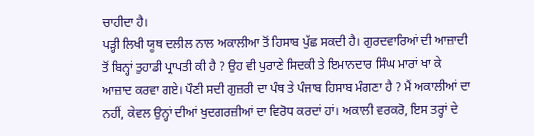ਚਾਹੀਦਾ ਹੈ।
ਪੜ੍ਹੀ ਲਿਖੀ ਯੂਥ ਦਲੀਲ ਨਾਲ ਅਕਾਲੀਆ ਤੋਂ ਹਿਸਾਬ ਪੁੱਛ ਸਕਦੀ ਹੈ। ਗੁਰਦਵਾਰਿਆਂ ਦੀ ਆਜ਼ਾਦੀ ਤੋਂ ਬਿਨ੍ਹਾਂ ਤੁਹਾਡੀ ਪ੍ਰਾਪਤੀ ਕੀ ਹੈ ? ਉਹ ਵੀ ਪੁਰਾਣੇ ਸਿਦਕੀ ਤੇ ਇਮਾਨਦਾਰ ਸਿੰਘ ਮਾਰਾਂ ਖਾ ਕੇ ਆਜ਼ਾਦ ਕਰਵਾ ਗਏ। ਪੌਣੀ ਸਦੀ ਗੁਜ਼ਰੀ ਦਾ ਪੰਥ ਤੇ ਪੰਜਾਬ ਹਿਸਾਬ ਮੰਗਣਾ ਹੈ ? ਮੈਂ ਅਕਾਲੀਆਂ ਦਾ ਨਹੀਂ, ਕੇਵਲ ਉਨ੍ਹਾਂ ਦੀਆਂ ਖੁਦਗਰਜ਼ੀਆਂ ਦਾ ਵਿਰੋਧ ਕਰਦਾਂ ਹਾਂ। ਅਕਾਲੀ ਵਰਕਰੋ, ਇਸ ਤਰ੍ਹਾਂ ਦੇ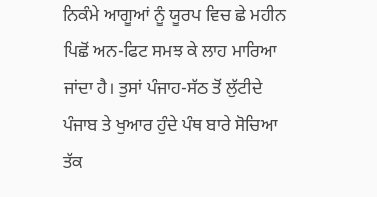ਨਿਕੰਮੇ ਆਗੂਆਂ ਨੂੰ ਯੂਰਪ ਵਿਚ ਛੇ ਮਹੀਨ ਪਿਛੋਂ ਅਨ-ਫਿਟ ਸਮਝ ਕੇ ਲਾਹ ਮਾਰਿਆ ਜਾਂਦਾ ਹੈ। ਤੁਸਾਂ ਪੰਜਾਹ-ਸੱਠ ਤੋਂ ਲੁੱਟੀਦੇ ਪੰਜਾਬ ਤੇ ਖੁਆਰ ਹੁੰਦੇ ਪੰਥ ਬਾਰੇ ਸੋਚਿਆ ਤੱਕ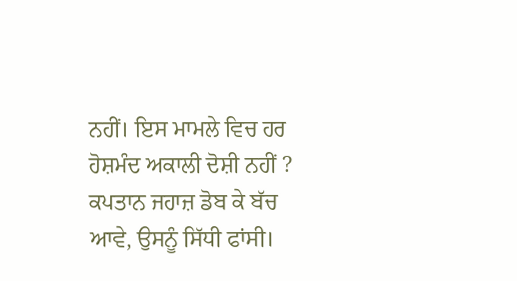ਨਹੀਂ। ਇਸ ਮਾਮਲੇ ਵਿਚ ਹਰ ਹੋਸ਼ਮੰਦ ਅਕਾਲੀ ਦੋਸ਼ੀ ਨਹੀਂ ? ਕਪਤਾਨ ਜਹਾਜ਼ ਡੋਬ ਕੇ ਬੱਚ ਆਵੇ, ਉਸਨੂੰ ਸਿੱਧੀ ਫਾਂਸੀ।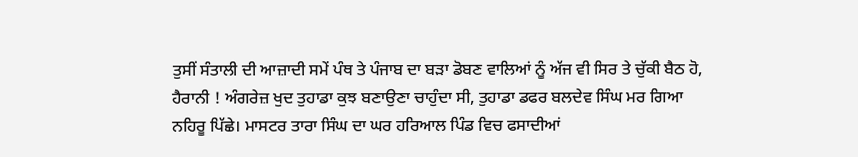ਤੁਸੀਂ ਸੰਤਾਲੀ ਦੀ ਆਜ਼ਾਦੀ ਸਮੇਂ ਪੰਥ ਤੇ ਪੰਜਾਬ ਦਾ ਬੜਾ ਡੋਬਣ ਵਾਲਿਆਂ ਨੂੰ ਅੱਜ ਵੀ ਸਿਰ ਤੇ ਚੁੱਕੀ ਬੈਠ ਹੋ, ਹੈਰਾਨੀ ! ਅੰਗਰੇਜ਼ ਖੁਦ ਤੁਹਾਡਾ ਕੁਝ ਬਣਾਉਣਾ ਚਾਹੁੰਦਾ ਸੀ, ਤੁਹਾਡਾ ਡਫਰ ਬਲਦੇਵ ਸਿੰਘ ਮਰ ਗਿਆ ਨਹਿਰੂ ਪਿੱਛੇ। ਮਾਸਟਰ ਤਾਰਾ ਸਿੰਘ ਦਾ ਘਰ ਹਰਿਆਲ ਪਿੰਡ ਵਿਚ ਫਸਾਦੀਆਂ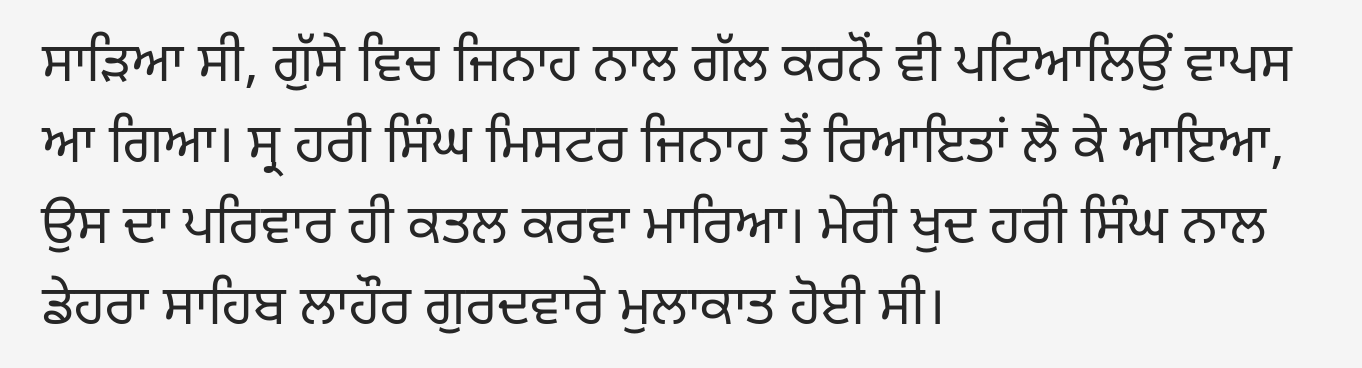ਸਾੜਿਆ ਸੀ, ਗੁੱਸੇ ਵਿਚ ਜਿਨਾਹ ਨਾਲ ਗੱਲ ਕਰਨੋਂ ਵੀ ਪਟਿਆਲਿਉਂ ਵਾਪਸ ਆ ਗਿਆ। ਸ੍ਰ ਹਰੀ ਸਿੰਘ ਮਿਸਟਰ ਜਿਨਾਹ ਤੋਂ ਰਿਆਇਤਾਂ ਲੈ ਕੇ ਆਇਆ, ਉਸ ਦਾ ਪਰਿਵਾਰ ਹੀ ਕਤਲ ਕਰਵਾ ਮਾਰਿਆ। ਮੇਰੀ ਖੁਦ ਹਰੀ ਸਿੰਘ ਨਾਲ ਡੇਹਰਾ ਸਾਹਿਬ ਲਾਹੌਰ ਗੁਰਦਵਾਰੇ ਮੁਲਾਕਾਤ ਹੋਈ ਸੀ।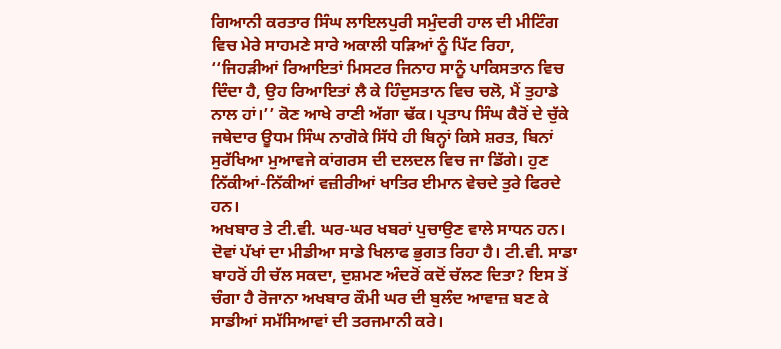ਗਿਆਨੀ ਕਰਤਾਰ ਸਿੰਘ ਲਾਇਲਪੁਰੀ ਸਮੁੰਦਰੀ ਹਾਲ ਦੀ ਮੀਟਿੰਗ ਵਿਚ ਮੇਰੇ ਸਾਹਮਣੇ ਸਾਰੇ ਅਕਾਲੀ ਧੜਿਆਂ ਨੂੰ ਪਿੱਟ ਰਿਹਾ, ‘‘ਜਿਹੜੀਆਂ ਰਿਆਇਤਾਂ ਮਿਸਟਰ ਜਿਨਾਹ ਸਾਨੂੰ ਪਾਕਿਸਤਾਨ ਵਿਚ ਦਿੰਦਾ ਹੈ, ਉਹ ਰਿਆਇਤਾਂ ਲੈ ਕੇ ਹਿੰਦੁਸਤਾਨ ਵਿਚ ਚਲੋ, ਮੈਂ ਤੁਹਾਡੇ ਨਾਲ ਹਾਂ।’’ ਕੋਣ ਆਖੇ ਰਾਣੀ ਅੱਗਾ ਢੱਕ। ਪ੍ਰਤਾਪ ਸਿੰਘ ਕੈਰੋਂ ਦੇ ਚੁੱਕੇ ਜਥੇਦਾਰ ਊਧਮ ਸਿੰਘ ਨਾਗੋਕੇ ਸਿੱਧੇ ਹੀ ਬਿਨ੍ਹਾਂ ਕਿਸੇ ਸ਼ਰਤ, ਬਿਨਾਂ ਸੁਰੱਖਿਆ ਮੁਆਵਜੇ ਕਾਂਗਰਸ ਦੀ ਦਲਦਲ ਵਿਚ ਜਾ ਡਿੱਗੇ। ਹੁਣ ਨਿੱਕੀਆਂ-ਨਿੱਕੀਆਂ ਵਜ਼ੀਰੀਆਂ ਖਾਤਿਰ ਈਮਾਨ ਵੇਚਦੇ ਤੁਰੇ ਫਿਰਦੇ ਹਨ।
ਅਖਬਾਰ ਤੇ ਟੀ.ਵੀ. ਘਰ-ਘਰ ਖਬਰਾਂ ਪੁਚਾਉਣ ਵਾਲੇ ਸਾਧਨ ਹਨ। ਦੋਵਾਂ ਪੱਖਾਂ ਦਾ ਮੀਡੀਆ ਸਾਡੇ ਖਿਲਾਫ ਭੁਗਤ ਰਿਹਾ ਹੈ। ਟੀ.ਵੀ. ਸਾਡਾ ਬਾਹਰੋਂ ਹੀ ਚੱਲ ਸਕਦਾ, ਦੁਸ਼ਮਣ ਅੰਦਰੋਂ ਕਦੋਂ ਚੱਲਣ ਦਿਤਾ? ਇਸ ਤੋਂ ਚੰਗਾ ਹੈ ਰੋਜਾਨਾ ਅਖਬਾਰ ਕੌਮੀ ਘਰ ਦੀ ਬੁਲੰਦ ਆਵਾਜ਼ ਬਣ ਕੇ ਸਾਡੀਆਂ ਸਮੱਸਿਆਵਾਂ ਦੀ ਤਰਜਮਾਨੀ ਕਰੇ।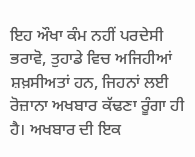ਇਹ ਔਖਾ ਕੰਮ ਨਹੀਂ ਪਰਦੇਸੀ ਭਰਾਵੋ, ਤੁਹਾਡੇ ਵਿਚ ਅਜਿਹੀਆਂ ਸ਼ਖ਼ਸੀਅਤਾਂ ਹਨ, ਜਿਹਨਾਂ ਲਈ ਰੋਜ਼ਾਨਾ ਅਖਬਾਰ ਕੱਢਣਾ ਰੂੰਗਾ ਹੀ ਹੈ। ਅਖਬਾਰ ਦੀ ਇਕ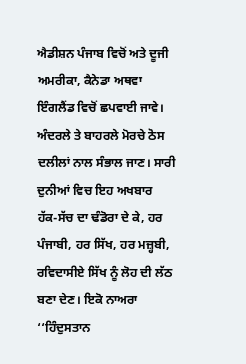ਐਡੀਸ਼ਨ ਪੰਜਾਬ ਵਿਚੋਂ ਅਤੇ ਦੂਜੀ ਅਮਰੀਕਾ, ਕੈਨੇਡਾ ਅਥਵਾ ਇੰਗਲੈਂਡ ਵਿਚੋਂ ਛਪਵਾਈ ਜਾਵੇ। ਅੰਦਰਲੇ ਤੇ ਬਾਹਰਲੇ ਮੋਰਚੇ ਠੋਸ ਦਲੀਲਾਂ ਨਾਲ ਸੰਭਾਲ ਜਾਣ। ਸਾਰੀ ਦੁਨੀਆਂ ਵਿਚ ਇਹ ਅਖਬਾਰ ਹੱਕ-ਸੱਚ ਦਾ ਢੰਡੋਰਾ ਦੇ ਕੇ, ਹਰ ਪੰਜਾਬੀ, ਹਰ ਸਿੱਖ, ਹਰ ਮਜ਼੍ਹਬੀ, ਰਵਿਦਾਸੀਏ ਸਿੱਖ ਨੂੰ ਲੋਹ ਦੀ ਲੱਠ ਬਣਾ ਦੇਣ। ਇਕੋ ਨਾਅਰਾ ‘‘ਹਿੰਦੁਸਤਾਨ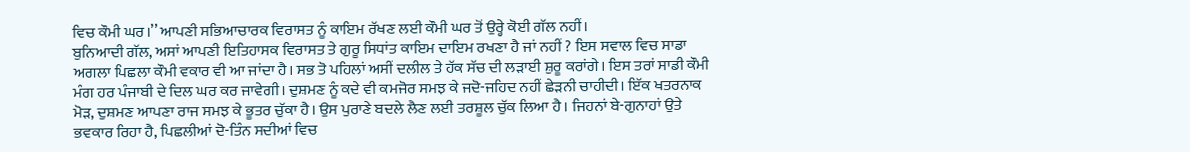ਵਿਚ ਕੌਮੀ ਘਰ।’’ ਆਪਣੀ ਸਭਿਆਚਾਰਕ ਵਿਰਾਸਤ ਨੂੰ ਕਾਇਮ ਰੱਖਣ ਲਈ ਕੌਮੀ ਘਰ ਤੋਂ ਉਰ੍ਹੇ ਕੋਈ ਗੱਲ ਨਹੀਂ।
ਬੁਨਿਆਦੀ ਗੱਲ, ਅਸਾਂ ਆਪਣੀ ਇਤਿਹਾਸਕ ਵਿਰਾਸਤ ਤੇ ਗੁਰੂ ਸਿਧਾਂਤ ਕਾਇਮ ਦਾਇਮ ਰਖਣਾ ਹੈ ਜਾਂ ਨਹੀਂ ? ਇਸ ਸਵਾਲ ਵਿਚ ਸਾਡਾ ਅਗਲਾ ਪਿਛਲਾ ਕੌਮੀ ਵਕਾਰ ਵੀ ਆ ਜਾਂਦਾ ਹੈ। ਸਭ ਤੋ ਪਹਿਲਾਂ ਅਸੀਂ ਦਲੀਲ ਤੇ ਹੱਕ ਸੱਚ ਦੀ ਲੜਾਈ ਸ਼ੁਰੂ ਕਰਾਂਗੇ। ਇਸ ਤਰਾਂ ਸਾਡੀ ਕੌਮੀ ਮੰਗ ਹਰ ਪੰਜਾਬੀ ਦੇ ਦਿਲ ਘਰ ਕਰ ਜਾਵੇਗੀ। ਦੁਸ਼ਮਣ ਨੂੰ ਕਦੇ ਵੀ ਕਮਜੋਰ ਸਮਝ ਕੇ ਜਦੋ-ਜਹਿਦ ਨਹੀਂ ਛੇੜਨੀ ਚਾਹੀਦੀ। ਇੱਕ ਖਤਰਨਾਕ ਮੋੜ, ਦੁਸ਼ਮਣ ਆਪਣਾ ਰਾਜ ਸਮਝ ਕੇ ਭੂਤਰ ਚੁੱਕਾ ਹੈ। ਉਸ ਪੁਰਾਣੇ ਬਦਲੇ ਲੈਣ ਲਈ ਤਰਸ਼ੂਲ ਚੁੱਕ ਲਿਆ ਹੈ। ਜਿਹਨਾਂ ਬੇ-ਗੁਨਾਹਾਂ ਉਤੇ ਭਵਕਾਰ ਰਿਹਾ ਹੈ, ਪਿਛਲੀਆਂ ਦੋ-ਤਿੰਨ ਸਦੀਆਂ ਵਿਚ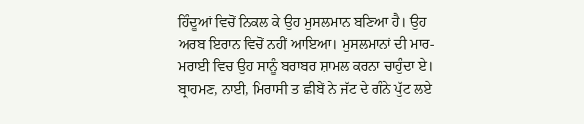ਹਿੰਦੂਆਂ ਵਿਚੋਂ ਨਿਕਲ ਕੇ ਉਹ ਮੁਸਲਮਾਨ ਬਣਿਆ ਹੈ। ਉਹ ਅਰਬ ਇਰਾਨ ਵਿਚੋਂ ਨਹੀਂ ਆਇਆ। ਮੁਸਲਮਾਨਾਂ ਦੀ ਮਾਰ-ਮਰਾਈ ਵਿਚ ਉਹ ਸਾਨੂੰ ਬਰਾਬਰ ਸ਼ਾਮਲ ਕਰਨਾ ਚਾਹੁੰਦਾ ਏ। ਬ੍ਰਾਹਮਣ, ਨਾਈ, ਮਿਰਾਸੀ ਤ ਛੀਬੇਂ ਨੇ ਜੱਟ ਦੇ ਗੰਨੇ ਪੁੱਟ ਲਏ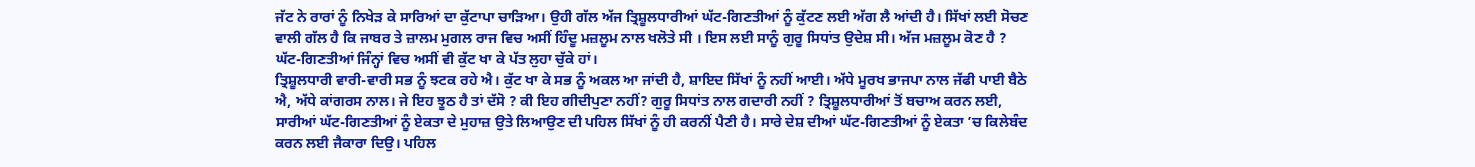ਜੱਟ ਨੇ ਰਾਰਾਂ ਨੂੰ ਨਿਖੇੜ ਕੇ ਸਾਰਿਆਂ ਦਾ ਕੁੱਟਾਪਾ ਚਾੜਿਆ। ਉਹੀ ਗੱਲ ਅੱਜ ਤ੍ਰਿਸ਼ੂਲਧਾਰੀਆਂ ਘੱਟ-ਗਿਣਤੀਆਂ ਨੂੰ ਕੁੱਟਣ ਲਈ ਅੱਗ ਲੈ ਆਂਦੀ ਹੈ। ਸਿੱਖਾਂ ਲਈ ਸੋਚਣ ਵਾਲੀ ਗੱਲ ਹੈ ਕਿ ਜਾਬਰ ਤੇ ਜ਼ਾਲਮ ਮੁਗਲ ਰਾਜ ਵਿਚ ਅਸੀਂ ਹਿੰਦੂ ਮਜ਼ਲੂਮ ਨਾਲ ਖਲੋਤੇ ਸੀ । ਇਸ ਲਈ ਸਾਨੂੰ ਗੁਰੂ ਸਿਧਾਂਤ ਉਦੇਸ਼ ਸੀ। ਅੱਜ ਮਜ਼ਲੂਮ ਕੋਣ ਹੈ ? ਘੱਟ-ਗਿਣਤੀਆਂ ਜਿੰਨ੍ਹਾਂ ਵਿਚ ਅਸੀਂ ਵੀ ਕੁੱਟ ਖਾ ਕੇ ਪੱਤ ਲੁਹਾ ਚੁੱਕੇ ਹਾਂ।
ਤ੍ਰਿਸ਼ੂਲਧਾਰੀ ਵਾਰੀ-ਵਾਰੀ ਸਭ ਨੂੰ ਝਟਕ ਰਹੇ ਐ। ਕੁੱਟ ਖਾ ਕੇ ਸਭ ਨੂੰ ਅਕਲ ਆ ਜਾਂਦੀ ਹੈ, ਸ਼ਾਇਦ ਸਿੱਖਾਂ ਨੂੰ ਨਹੀਂ ਆਈ। ਅੱਧੇ ਮੂਰਖ ਭਾਜਪਾ ਨਾਲ ਜੱਫੀ ਪਾਈ ਬੈਠੇ ਐ, ਅੱਧੇ ਕਾਂਗਰਸ ਨਾਲ। ਜੇ ਇਹ ਝੂਠ ਹੈ ਤਾਂ ਦੱਸੋ ? ਕੀ ਇਹ ਗੀਦੀਪੁਣਾ ਨਹੀਂ? ਗੁਰੂ ਸਿਧਾਂਤ ਨਾਲ ਗਦਾਰੀ ਨਹੀਂ ? ਤ੍ਰਿਸ਼ੂਲਧਾਰੀਆਂ ਤੋਂ ਬਚਾਅ ਕਰਨ ਲਈ, ਸਾਰੀਆਂ ਘੱਟ-ਗਿਣਤੀਆਂ ਨੂੰ ਏਕਤਾ ਦੇ ਮੁਹਾਜ਼ ਉਤੇ ਲਿਆਉਣ ਦੀ ਪਹਿਲ ਸਿੱਖਾਂ ਨੂੰ ਹੀ ਕਰਨੀਂ ਪੈਣੀ ਹੈ। ਸਾਰੇ ਦੇਸ਼ ਦੀਆਂ ਘੱਟ-ਗਿਣਤੀਆਂ ਨੂੰ ਏਕਤਾ ’ਚ ਕਿਲੇਬੰਦ ਕਰਨ ਲਈ ਜੈਕਾਰਾ ਦਿਉ। ਪਹਿਲ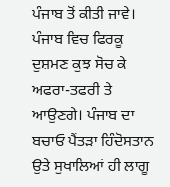ਪੰਜਾਬ ਤੋਂ ਕੀਤੀ ਜਾਵੇ। ਪੰਜਾਬ ਵਿਚ ਫਿਰਕੂ ਦੁਸ਼ਮਣ ਕੁਝ ਸੋਚ ਕੇ ਅਫਰਾ-ਤਫਰੀ ਤੇ
ਆਉਣਗੇ। ਪੰਜਾਬ ਦਾ ਬਚਾਓ ਪੈਂਤੜਾ ਹਿੰਦੋਸਤਾਨ ਉਤੇ ਸੁਖਾਲਿਆਂ ਹੀ ਲਾਗੂ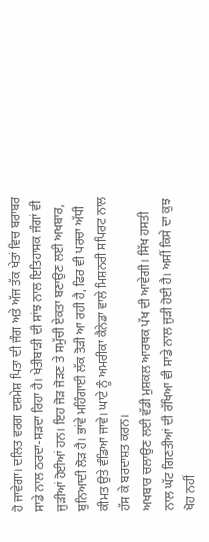ਹੋ ਜਾਵੇਗਾ। ਦਲਿਤ ਵਰਗ ਦਸ਼ਮੇਸ਼ ਪਿਤਾ ਦੀ ਜੰਗ ਅਤੇ ਅੱਜ ਤੱਕ ਖੇਤਾਂ ਵਿਚ ਬਰਾਬਰ ਸਾਡੇ ਨਾਲ ਠਰਦਾ-ਸੜਦਾ ਰਿਹਾ ਹੈ। ਖੇਤੀਬਾੜੀ ਦੀ ਸਾਂਝ ਨਾਲ ਇਤਿਹਾਸਕ ਜੰਗਾਂ ਵੀ ਜੁੜੀਆਂ ਹੋਈਆਂ ਹਨ। ਇਹ ਜੋੜ ਜੋੜਣ ਤੇ ਸਮੁੱਚੀ ਏਕਤਾ ਬਣਾਉਣ ਲਈ ਅਖਬਾਰ, ਬੁਨਿਆਦੀ ਲੋੜ ਹੈ। ਭਾਂਵੇ ਮਹਿੰਗਾਈ ਲੱਕ ਤੋੜੀ ਆ ਰਹੀ ਹੈ, ਫਿਰ ਵੀ ਪਰਚਾ ਅੱਧੀ ਕੀਮਤ ਉਤੇ ਵੰਡਿਆ ਜਾਵੇ। ਘਾਟੇ ਨੂੰ ਅਮਰੀਕਾ ਕੈਨੇਡਾ ਵਾਲੇ ਮਿਸ਼ਨਰੀ ਸਪਿਰਟ ਨਾਲ ਹੱਸ ਕੇ ਬਰਦਾਸ਼ਤ ਕਰਨ।
ਅਖਬਾਰ ਚਲਾਉਣ ਲਈ ਵੱਡੀ ਮੁਸ਼ਕਲ ਆਰਥਕ ਪੱਖ ਦੀ ਆਵੇਗੀ। ਸਿੱਖ ਹਸਤੀ ਨਾਲ ਘੱਟ ਗਿਣਤੀਆਂ ਦੀ ਰੱਖਿਆ ਵੀ ਸਾਡੇ ਨਾਲ ਜੁੜੀ ਹੋਈ ਹੈ। ਅਸੀਂ ਕਿਸੇ ਦਾ ਕੁਝ ਖੋਹ ਨਹੀਂ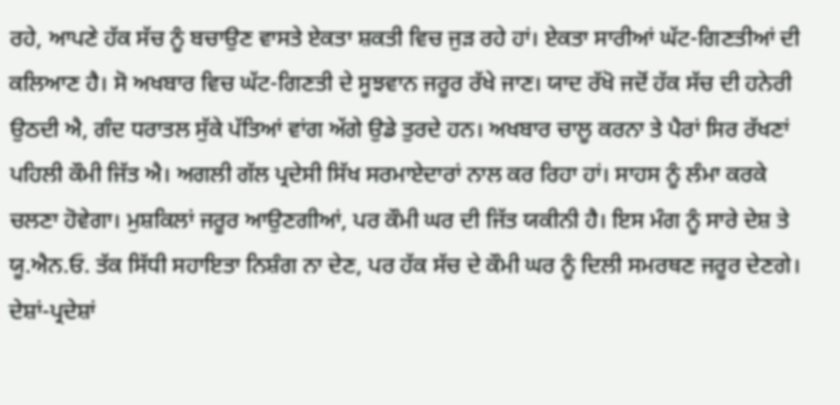ਰਹੇ, ਆਪਣੇ ਹੱਕ ਸੱਚ ਨੂੰ ਬਚਾਉਣ ਵਾਸਤੇ ਏਕਤਾ ਸ਼ਕਤੀ ਵਿਚ ਜੁੜ ਰਹੇ ਹਾਂ। ਏਕਤਾ ਸਾਰੀਆਂ ਘੱਟ-ਗਿਣਤੀਆਂ ਦੀ ਕਲਿਆਣ ਹੈ। ਸੋ ਅਖਬਾਰ ਵਿਚ ਘੱਟ-ਗਿਣਤੀ ਦੇ ਸੂਝਵਾਨ ਜਰੂਰ ਰੱਖੇ ਜਾਣ। ਯਾਦ ਰੱਖੋ ਜਦੋਂ ਹੱਕ ਸੱਚ ਦੀ ਹਨੇਰੀ ਉਠਦੀ ਐ, ਗੰਦ ਧਰਾਤਲ ਸੁੱਕੇ ਪੱਤਿਆਂ ਵਾਂਗ ਅੱਗੇ ਉਡੇ ਤੁਰਦੇ ਹਨ। ਅਖਬਾਰ ਚਾਲੂ ਕਰਨਾ ਤੇ ਪੈਰਾਂ ਸਿਰ ਰੱਖਣਾਂ ਪਹਿਲੀ ਕੌਮੀ ਜਿੱਤ ਐ। ਅਗਲੀ ਗੱਲ ਪ੍ਰਦੇਸੀ ਸਿੱਖ ਸਰਮਾਏਦਾਰਾਂ ਨਾਲ ਕਰ ਰਿਹਾ ਹਾਂ। ਸਾਹਸ ਨੂੰ ਲੰਮਾ ਕਰਕੇ ਚਲਣਾ ਹੋਵੇਗਾ। ਮੁਸ਼ਕਿਲਾਂ ਜਰੂਰ ਆਉਣਗੀਆਂ, ਪਰ ਕੌਮੀ ਘਰ ਦੀ ਜਿੱਤ ਯਕੀਨੀ ਹੈ। ਇਸ ਮੰਗ ਨੂੰ ਸਾਰੇ ਦੇਸ਼ ਤੇ ਯੂ.ਐਨ.ਓ. ਤੱਕ ਸਿੱਧੀ ਸਹਾਇਤਾ ਨਿਸ਼ੰਗ ਨਾ ਦੇਣ, ਪਰ ਹੱਕ ਸੱਚ ਦੇ ਕੌਮੀ ਘਰ ਨੂੰ ਦਿਲੀ ਸਮਰਥਣ ਜਰੂਰ ਦੇਣਗੇ। ਦੇਸ਼ਾਂ-ਪ੍ਰਦੇਸ਼ਾਂ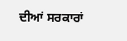ਦੀਆਂ ਸਰਕਾਰਾਂ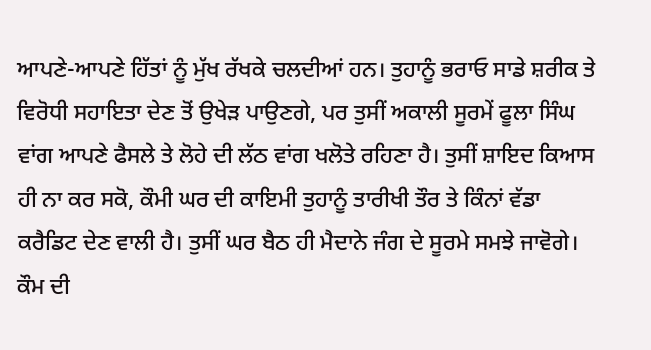ਆਪਣੇ-ਆਪਣੇ ਹਿੱਤਾਂ ਨੂੰ ਮੁੱਖ ਰੱਖਕੇ ਚਲਦੀਆਂ ਹਨ। ਤੁਹਾਨੂੰ ਭਰਾਓ ਸਾਡੇ ਸ਼ਰੀਕ ਤੇ ਵਿਰੋਧੀ ਸਹਾਇਤਾ ਦੇਣ ਤੋਂ ਉਖੇੜ ਪਾਉਣਗੇ, ਪਰ ਤੁਸੀਂ ਅਕਾਲੀ ਸੂਰਮੇਂ ਫੂਲਾ ਸਿੰਘ ਵਾਂਗ ਆਪਣੇ ਫੈਸਲੇ ਤੇ ਲੋਹੇ ਦੀ ਲੱਠ ਵਾਂਗ ਖਲੋਤੇ ਰਹਿਣਾ ਹੈ। ਤੁਸੀਂ ਸ਼ਾਇਦ ਕਿਆਸ ਹੀ ਨਾ ਕਰ ਸਕੋ, ਕੌਮੀ ਘਰ ਦੀ ਕਾਇਮੀ ਤੁਹਾਨੂੰ ਤਾਰੀਖੀ ਤੌਰ ਤੇ ਕਿੰਨਾਂ ਵੱਡਾ ਕਰੈਡਿਟ ਦੇਣ ਵਾਲੀ ਹੈ। ਤੁਸੀਂ ਘਰ ਬੈਠ ਹੀ ਮੈਦਾਨੇ ਜੰਗ ਦੇ ਸੂਰਮੇ ਸਮਝੇ ਜਾਵੋਗੇ। ਕੌਮ ਦੀ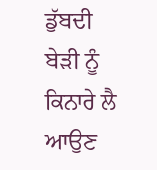ਡੁੱਬਦੀ ਬੇੜੀ ਨੂੰ ਕਿਨਾਰੇ ਲੈ ਆਉਣ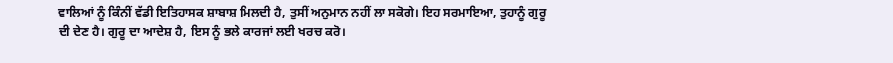ਵਾਲਿਆਂ ਨੂੰ ਕਿੰਨੀਂ ਵੱਡੀ ਇਤਿਹਾਸਕ ਸ਼ਾਬਾਸ਼ ਮਿਲਦੀ ਹੈ, ਤੁਸੀਂ ਅਨੁਮਾਨ ਨਹੀਂ ਲਾ ਸਕੋਗੇ। ਇਹ ਸਰਮਾਇਆ, ਤੁਹਾਨੂੰ ਗੁਰੂ ਦੀ ਦੇਣ ਹੈ। ਗੁਰੂ ਦਾ ਆਦੇਸ਼ ਹੈ, ਇਸ ਨੂੰ ਭਲੇ ਕਾਰਜਾਂ ਲਈ ਖਰਚ ਕਰੋ।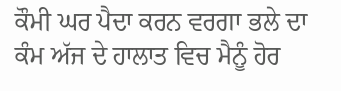ਕੌਮੀ ਘਰ ਪੈਦਾ ਕਰਨ ਵਰਗਾ ਭਲੇ ਦਾ ਕੰਮ ਅੱਜ ਦੇ ਹਾਲਾਤ ਵਿਚ ਮੈਨੂੰ ਹੋਰ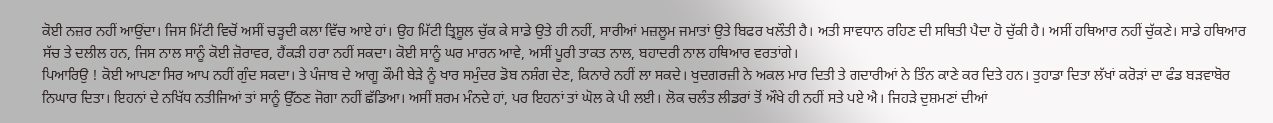ਕੋਈ ਨਜ਼ਰ ਨਹੀਂ ਆਉਂਦਾ। ਜਿਸ ਮਿੱਟੀ ਵਿਚੋਂ ਅਸੀਂ ਚੜ੍ਹਦੀ ਕਲਾ ਵਿੱਚ ਆਏ ਹਾਂ। ਉਹ ਮਿੱਟੀ ਤ੍ਰਿਸ਼ੂਲ ਚੁੱਕ ਕੇ ਸਾਡੇ ਉਤੇ ਹੀ ਨਹੀਂ, ਸਾਰੀਆਂ ਮਜ਼ਲੂਮ ਜਮਾਤਾਂ ਉਤੇ ਬਿਫਰ ਖਲੌਤੀ ਹੈ। ਅਤੀ ਸਾਵਧਾਨ ਰਹਿਣ ਦੀ ਸਥਿਤੀ ਪੈਦਾ ਹੋ ਚੁੱਕੀ ਹੈ। ਅਸੀਂ ਹਥਿਆਰ ਨਹੀਂ ਚੁੱਕਣੇ। ਸਾਡੇ ਹਥਿਆਰ ਸੱਚ ਤੇ ਦਲੀਲ ਹਨ, ਜਿਸ ਨਾਲ ਸਾਨੂੰ ਕੋਈ ਜ਼ੋਰਾਵਰ, ਹੈਂਕੜੀ ਹਰਾ ਨਹੀਂ ਸਕਦਾ। ਕੋਈ ਸਾਨੂੰ ਘਰ ਮਾਰਨ ਆਵੇ, ਅਸੀਂ ਪੂਰੀ ਤਾਕਤ ਨਾਲ, ਬਹਾਦਰੀ ਨਾਲ ਹਥਿਆਰ ਵਰਤਾਂਗੇ।
ਪਿਆਰਿਉ ! ਕੋਈ ਆਪਣਾ ਸਿਰ ਆਪ ਨਹੀਂ ਗੁੰਦ ਸਕਦਾ। ਤੇ ਪੰਜਾਬ ਦੇ ਆਗੂ ਕੌਮੀ ਬੇੜੇ ਨੂੰ ਖਾਰ ਸਮੁੰਦਰ ਡੋਬ ਨਸ਼ੰਗ ਦੇਣ, ਕਿਨਾਰੇ ਨਹੀਂ ਲਾ ਸਕਦੇ। ਖੁਦਗਰਜ਼ੀ ਨੇ ਅਕਲ ਮਾਰ ਦਿਤੀ ਤੇ ਗਦਾਰੀਆਂ ਨੇ ਤਿੰਨ ਕਾਣੇ ਕਰ ਦਿਤੇ ਹਨ। ਤੁਹਾਡਾ ਦਿਤਾ ਲੱਖਾਂ ਕਰੋੜਾਂ ਦਾ ਫੰਡ ਬੜਵਾਬੋਰ ਨਿਘਾਰ ਦਿਤਾ। ਇਹਨਾਂ ਦੇ ਨਖਿੱਧ ਨਤੀਜਿਆਂ ਤਾਂ ਸਾਨੂੰ ਉੱਠਣ ਜੋਗਾ ਨਹੀਂ ਛੱਡਿਆ। ਅਸੀਂ ਸ਼ਰਮ ਮੰਨਦੇ ਹਾਂ, ਪਰ ਇਹਨਾਂ ਤਾਂ ਘੋਲ ਕੇ ਪੀ ਲਈ। ਲੋਕ ਚਲੰਤ ਲੀਡਰਾਂ ਤੋਂ ਔਖੇ ਹੀ ਨਹੀਂ ਸਤੇ ਪਏ ਐ। ਜਿਹੜੇ ਦੁਸ਼ਮਣਾਂ ਦੀਆਂ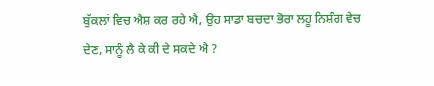ਬੁੱਕਲਾਂ ਵਿਚ ਐਸ਼ ਕਰ ਰਹੇ ਐ, ਉਹ ਸਾਡਾ ਬਚਦਾ ਭੋਰਾ ਲਹੂ ਨਿਸ਼ੰਗ ਵੇਚ ਦੇਣ, ਸਾਨੂੰ ਲੈ ਕੇ ਕੀ ਦੇ ਸਕਦੇ ਐ ?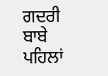ਗਦਰੀ ਬਾਬੇ ਪਹਿਲਾਂ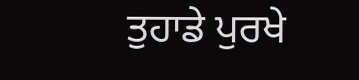ਤੁਹਾਡੇ ਪੁਰਖੇ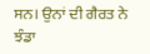ਸਨ। ਉਨਾਂ ਦੀ ਗੈਰਤ ਨੇ ਝੰਡਾ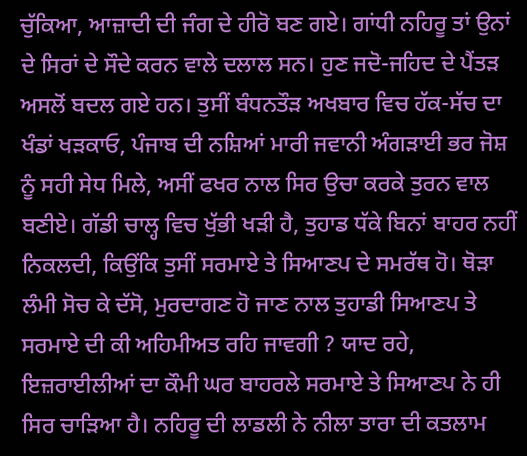ਚੁੱਕਿਆ, ਆਜ਼ਾਦੀ ਦੀ ਜੰਗ ਦੇ ਹੀਰੋ ਬਣ ਗਏ। ਗਾਂਧੀ ਨਹਿਰੂ ਤਾਂ ਉਨਾਂ ਦੇ ਸਿਰਾਂ ਦੇ ਸੌਦੇ ਕਰਨ ਵਾਲੇ ਦਲਾਲ ਸਨ। ਹੁਣ ਜਦੋ-ਜਹਿਦ ਦੇ ਪੈਂਤੜ ਅਸਲੋਂ ਬਦਲ ਗਏ ਹਨ। ਤੁਸੀਂ ਬੰਧਨਤੌੜ ਅਖਬਾਰ ਵਿਚ ਹੱਕ-ਸੱਚ ਦਾ ਖੰਡਾਂ ਖੜਕਾਓ, ਪੰਜਾਬ ਦੀ ਨਸ਼ਿਆਂ ਮਾਰੀ ਜਵਾਨੀ ਅੰਗੜਾਈ ਭਰ ਜੋਸ਼ ਨੂੰ ਸਹੀ ਸੇਧ ਮਿਲੇ, ਅਸੀਂ ਫਖਰ ਨਾਲ ਸਿਰ ਉਚਾ ਕਰਕੇ ਤੁਰਨ ਵਾਲ ਬਣੀਏ। ਗੱਡੀ ਚਾਲ੍ਹ ਵਿਚ ਖੁੱਭੀ ਖੜੀ ਹੈ, ਤੁਹਾਡ ਧੱਕੇ ਬਿਨਾਂ ਬਾਹਰ ਨਹੀਂ ਨਿਕਲਦੀ, ਕਿਉਂਕਿ ਤੁਸੀਂ ਸਰਮਾਏ ਤੇ ਸਿਆਣਪ ਦੇ ਸਮਰੱਥ ਹੋ। ਥੋੜਾ ਲੰਮੀ ਸੋਚ ਕੇ ਦੱਸੋ, ਮੁਰਦਾਗਣ ਹੋ ਜਾਣ ਨਾਲ ਤੁਹਾਡੀ ਸਿਆਣਪ ਤੇ ਸਰਮਾਏ ਦੀ ਕੀ ਅਹਿਮੀਅਤ ਰਹਿ ਜਾਵਗੀ ? ਯਾਦ ਰਹੇ, ਇਜ਼ਰਾਈਲੀਆਂ ਦਾ ਕੌਮੀ ਘਰ ਬਾਹਰਲੇ ਸਰਮਾਏ ਤੇ ਸਿਆਣਪ ਨੇ ਹੀ ਸਿਰ ਚਾੜਿਆ ਹੈ। ਨਹਿਰੂ ਦੀ ਲਾਡਲੀ ਨੇ ਨੀਲਾ ਤਾਰਾ ਦੀ ਕਤਲਾਮ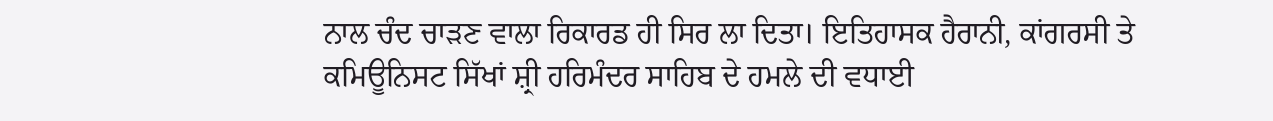ਨਾਲ ਚੰਦ ਚਾੜਣ ਵਾਲਾ ਰਿਕਾਰਡ ਹੀ ਸਿਰ ਲਾ ਦਿਤਾ। ਇਤਿਹਾਸਕ ਹੈਰਾਨੀ, ਕਾਂਗਰਸੀ ਤੇ ਕਮਿਊਨਿਸਟ ਸਿੱਖਾਂ ਸ਼੍ਰੀ ਹਰਿਮੰਦਰ ਸਾਹਿਬ ਦੇ ਹਮਲੇ ਦੀ ਵਧਾਈ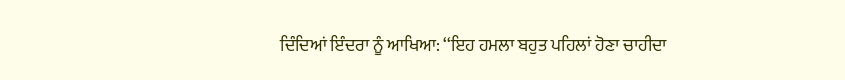ਦਿੰਦਿਆਂ ਇੰਦਰਾ ਨੂੰ ਆਖਿਆ: ‘‘ਇਹ ਹਮਲਾ ਬਹੁਤ ਪਹਿਲਾਂ ਹੋਣਾ ਚਾਹੀਦਾ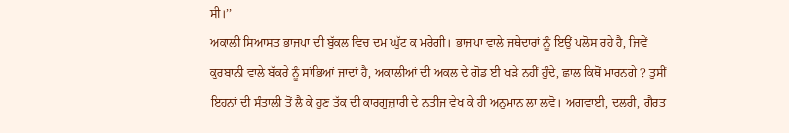ਸੀ।’’
ਅਕਾਲੀ ਸਿਆਸਤ ਭਾਜਪਾ ਦੀ ਬੁੱਕਲ ਵਿਚ ਦਮ ਘੁੱਟ ਕ ਮਰੇਗੀ। ਭਾਜਪਾ ਵਾਲੇ ਜਥੇਦਾਰਾਂ ਨੂੰ ਇਉਂ ਪਲੋਸ ਰਹੇ ਹੈ, ਜਿਵੇਂ ਕੁਰਬਾਨੀ ਵਾਲੇ ਬੱਕਰੇ ਨੂੰ ਸਾਂਭਿਆਂ ਜਾਦਾਂ ਹੈ, ਅਕਾਲੀਆਂ ਦੀ ਅਕਲ ਦੇ ਗੋਡ ਈ ਖੜੇ ਨਹੀਂ ਹੁੰਦੇ, ਛਾਲ ਕਿਥੋਂ ਮਾਰਨਗੇ ? ਤੁਸੀਂ ਇਹਨਾਂ ਦੀ ਸੰਤਾਲੀ ਤੋਂ ਲੈ ਕੇ ਹੁਣ ਤੱਕ ਦੀ ਕਾਰਗੁਜ਼ਾਰੀ ਦੇ ਨਤੀਜ ਵੇਖ ਕੇ ਹੀ ਅਨੁਮਾਨ ਲਾ ਲਵੋ। ਅਗਵਾਈ, ਦਲਰੀ, ਗੈਰਤ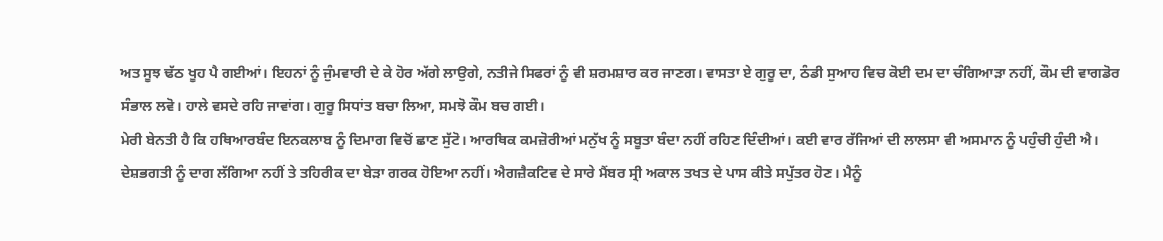ਅਤ ਸੂਝ ਢੱਠ ਖੂਹ ਪੈ ਗਈਆਂ। ਇਹਨਾਂ ਨੂੰ ਜੁੰਮਵਾਰੀ ਦੇ ਕੇ ਹੋਰ ਅੱਗੇ ਲਾਉਗੇ, ਨਤੀਜੇ ਸਿਫਰਾਂ ਨੂੰ ਵੀ ਸ਼ਰਮਸ਼ਾਰ ਕਰ ਜਾਣਗ। ਵਾਸਤਾ ਏ ਗੁਰੂ ਦਾ, ਠੰਡੀ ਸੁਆਹ ਵਿਚ ਕੋਈ ਦਮ ਦਾ ਚੰਗਿਆੜਾ ਨਹੀਂ, ਕੌਮ ਦੀ ਵਾਗਡੋਰ ਸੰਭਾਲ ਲਵੋ। ਹਾਲੇ ਵਸਦੇ ਰਹਿ ਜਾਵਾਂਗ। ਗੁਰੂ ਸਿਧਾਂਤ ਬਚਾ ਲਿਆ, ਸਮਝੋ ਕੌਮ ਬਚ ਗਈ।
ਮੇਰੀ ਬੇਨਤੀ ਹੈ ਕਿ ਹਥਿਆਰਬੰਦ ਇਨਕਲਾਬ ਨੂੰ ਦਿਮਾਗ ਵਿਚੋਂ ਛਾਣ ਸੁੱਟੋ। ਆਰਥਿਕ ਕਮਜ਼ੋਰੀਆਂ ਮਨੁੱਖ ਨੂੰ ਸਬੂਤਾ ਬੰਦਾ ਨਹੀਂ ਰਹਿਣ ਦਿੰਦੀਆਂ। ਕਈ ਵਾਰ ਰੱਜਿਆਂ ਦੀ ਲਾਲਸਾ ਵੀ ਅਸਮਾਨ ਨੂੰ ਪਹੁੰਚੀ ਹੁੰਦੀ ਐ। ਦੇਸ਼ਭਗਤੀ ਨੂੰ ਦਾਗ ਲੱਗਿਆ ਨਹੀਂ ਤੇ ਤਹਿਰੀਕ ਦਾ ਬੇੜਾ ਗਰਕ ਹੋਇਆ ਨਹੀਂ। ਐਗਜ਼ੈਕਟਿਵ ਦੇ ਸਾਰੇ ਮੈਂਬਰ ਸ੍ਰੀ ਅਕਾਲ ਤਖਤ ਦੇ ਪਾਸ ਕੀਤੇ ਸਪੁੱਤਰ ਹੋਣ। ਮੈਨੂੰ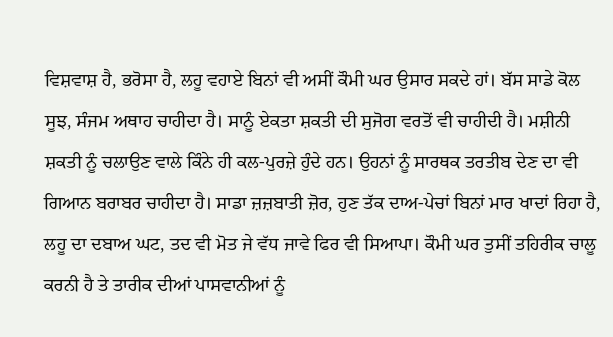ਵਿਸ਼ਵਾਸ਼ ਹੈ, ਭਰੋਸਾ ਹੈ, ਲਹੂ ਵਹਾਏ ਬਿਨਾਂ ਵੀ ਅਸੀਂ ਕੌਮੀ ਘਰ ਉਸਾਰ ਸਕਦੇ ਹਾਂ। ਬੱਸ ਸਾਡੇ ਕੋਲ ਸੂਝ, ਸੰਜਮ ਅਥਾਹ ਚਾਹੀਦਾ ਹੈ। ਸਾਨੂੰ ਏਕਤਾ ਸ਼ਕਤੀ ਦੀ ਸੁਜੋਗ ਵਰਤੋਂ ਵੀ ਚਾਹੀਦੀ ਹੈ। ਮਸ਼ੀਨੀ ਸ਼ਕਤੀ ਨੂੰ ਚਲਾਉਣ ਵਾਲੇ ਕਿੰਨੇ ਹੀ ਕਲ-ਪੁਰਜ਼ੇ ਹੁੰਦੇ ਹਨ। ਉਹਨਾਂ ਨੂੰ ਸਾਰਥਕ ਤਰਤੀਬ ਦੇਣ ਦਾ ਵੀ ਗਿਆਨ ਬਰਾਬਰ ਚਾਹੀਦਾ ਹੈ। ਸਾਡਾ ਜ਼ਜ਼ਬਾਤੀ ਜ਼ੋਰ, ਹੁਣ ਤੱਕ ਦਾਅ-ਪੇਚਾਂ ਬਿਨਾਂ ਮਾਰ ਖਾਦਾਂ ਰਿਹਾ ਹੈ, ਲਹੂ ਦਾ ਦਬਾਅ ਘਟ, ਤਦ ਵੀ ਮੋਤ ਜੇ ਵੱਧ ਜਾਵੇ ਫਿਰ ਵੀ ਸਿਆਪਾ। ਕੌਮੀ ਘਰ ਤੁਸੀਂ ਤਹਿਰੀਕ ਚਾਲੂ ਕਰਨੀ ਹੈ ਤੇ ਤਾਰੀਕ ਦੀਆਂ ਪਾਸਵਾਨੀਆਂ ਨੂੰ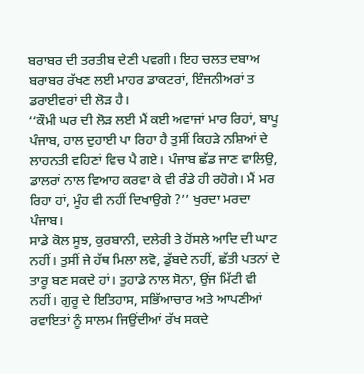ਬਰਾਬਰ ਦੀ ਤਰਤੀਬ ਦੇਣੀ ਪਵਗੀ। ਇਹ ਚਲਤ ਦਬਾਅ ਬਰਾਬਰ ਰੱਖਣ ਲਈ ਮਾਹਰ ਡਾਕਟਰਾਂ, ਇੰਜਨੀਅਰਾਂ ਤ ਡਰਾਈਵਰਾਂ ਦੀ ਲੋੜ ਹੈ।
‘‘ਕੌਮੀ ਘਰ ਦੀ ਲੋੜ ਲਈ ਮੈਂ ਕਈ ਅਵਾਜਾਂ ਮਾਰ ਰਿਹਾਂ, ਬਾਪੂ ਪੰਜਾਬ, ਹਾਲ ਦੁਹਾਈ ਪਾ ਰਿਹਾ ਹੈ ਤੁਸੀਂ ਕਿਹੜੇ ਨਸ਼ਿਆਂ ਦੇ ਲਾਹਨਤੀ ਵਹਿਣਾਂ ਵਿਚ ਪੈ ਗਏ। ਪੰਜਾਬ ਛੱਡ ਜਾਣ ਵਾਲਿਉ, ਡਾਲਰਾਂ ਨਾਲ ਵਿਆਹ ਕਰਵਾ ਕੇ ਵੀ ਰੰਡੇ ਹੀ ਰਹੋਗੇ। ਮੈਂ ਮਰ ਰਿਹਾ ਹਾਂ, ਮੂੰਹ ਵੀ ਨਹੀਂ ਦਿਖਾਉਗੇ ?’’ ਖੁਰਦਾ ਮਰਦਾ ਪੰਜਾਬ।
ਸਾਡੇ ਕੋਲ ਸੂਝ, ਕੁਰਬਾਨੀ, ਦਲੇਰੀ ਤੇ ਹੋਂਸਲੇ ਆਦਿ ਦੀ ਘਾਟ ਨਹੀਂ। ਤੁਸੀਂ ਜੇ ਹੱਥ ਮਿਲਾ ਲਵੋ, ਡੁੱਬਦੇ ਨਹੀਂ, ਛੱਤੀ ਪਤਨਾਂ ਦੇ ਤਾਰੂ ਬਣ ਸਕਦੇ ਹਾਂ। ਤੁਹਾਡੇ ਨਾਲ ਸੋਨਾ, ਉਂਜ ਮਿੱਟੀ ਵੀ ਨਹੀਂ। ਗੁਰੂ ਦੇ ਇਤਿਹਾਸ, ਸਭਿੱਆਚਾਰ ਅਤੇ ਆਪਣੀਆਂ ਰਵਾਇਤਾਂ ਨੂੰ ਸਾਲਮ ਜਿਉਂਦੀਆਂ ਰੱਖ ਸਕਦੇ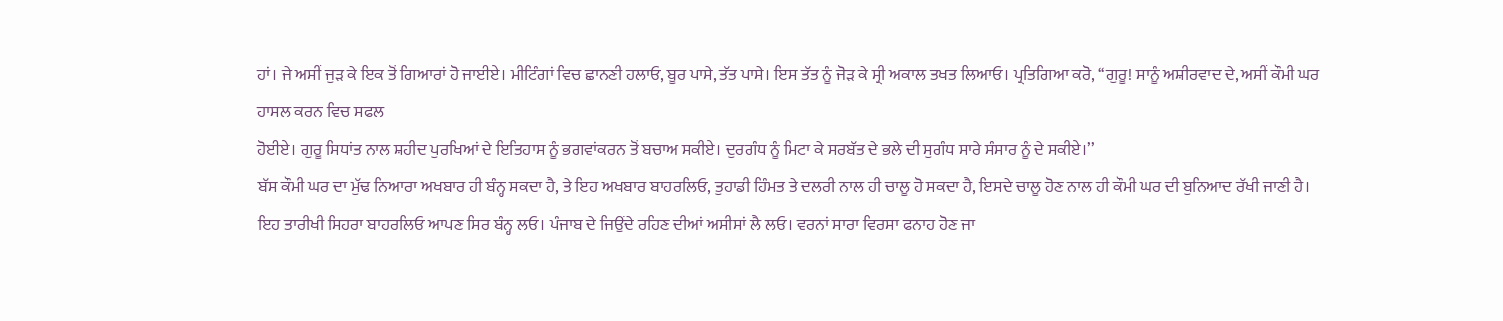ਹਾਂ। ਜੇ ਅਸੀਂ ਜੁੜ ਕੇ ਇਕ ਤੋਂ ਗਿਆਰਾਂ ਹੋ ਜਾਈਏ। ਮੀਟਿੰਗਾਂ ਵਿਚ ਛਾਨਣੀ ਹਲਾਓ, ਬੂਰ ਪਾਸੇ, ਤੱਤ ਪਾਸੇ। ਇਸ ਤੱਤ ਨੂੰ ਜੋੜ ਕੇ ਸ੍ਰੀ ਅਕਾਲ ਤਖਤ ਲਿਆਓ। ਪ੍ਰਤਿਗਿਆ ਕਰੋ, ‘‘ਗੁਰੂ! ਸਾਨੂੰ ਅਸ਼ੀਰਵਾਦ ਦੇ, ਅਸੀਂ ਕੌਮੀ ਘਰ ਹਾਸਲ ਕਰਨ ਵਿਚ ਸਫਲ
ਹੋਈਏ। ਗੁਰੂ ਸਿਧਾਂਤ ਨਾਲ ਸ਼ਹੀਦ ਪੁਰਖਿਆਂ ਦੇ ਇਤਿਹਾਸ ਨੂੰ ਭਗਵਾਂਕਰਨ ਤੋਂ ਬਚਾਅ ਸਕੀਏ। ਦੁਰਗੰਧ ਨੂੰ ਮਿਟਾ ਕੇ ਸਰਬੱਤ ਦੇ ਭਲੇ ਦੀ ਸੁਗੰਧ ਸਾਰੇ ਸੰਸਾਰ ਨੂੰ ਦੇ ਸਕੀਏ।’’
ਬੱਸ ਕੌਮੀ ਘਰ ਦਾ ਮੁੱਢ ਨਿਆਰਾ ਅਖਬਾਰ ਹੀ ਬੰਨ੍ਹ ਸਕਦਾ ਹੈ, ਤੇ ਇਹ ਅਖਬਾਰ ਬਾਹਰਲਿਓ, ਤੁਹਾਡੀ ਹਿੰਮਤ ਤੇ ਦਲਰੀ ਨਾਲ ਹੀ ਚਾਲੂ ਹੋ ਸਕਦਾ ਹੈ, ਇਸਦੇ ਚਾਲੂ ਹੋਣ ਨਾਲ ਹੀ ਕੌਮੀ ਘਰ ਦੀ ਬੁਨਿਆਦ ਰੱਖੀ ਜਾਣੀ ਹੈ। ਇਹ ਤਾਰੀਖੀ ਸਿਹਰਾ ਬਾਹਰਲਿਓ ਆਪਣ ਸਿਰ ਬੰਨ੍ਹ ਲਓ। ਪੰਜਾਬ ਦੇ ਜਿਉਂਦੇ ਰਹਿਣ ਦੀਆਂ ਅਸੀਸਾਂ ਲੈ ਲਓ। ਵਰਨਾਂ ਸਾਰਾ ਵਿਰਸਾ ਫਨਾਹ ਹੋਣ ਜਾ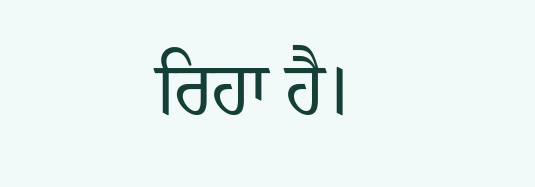ਰਿਹਾ ਹੈ।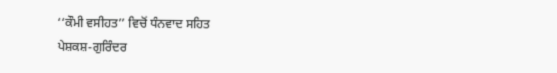‘‘ਕੌਮੀ ਵਸੀਹਤ’’ ਵਿਚੋਂ ਧੰਨਵਾਦ ਸਹਿਤ
ਪੇਸ਼ਕਸ਼-ਗੁਰਿੰਦਰ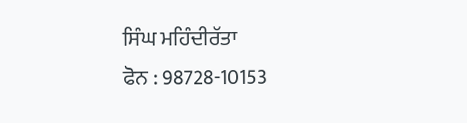ਸਿੰਘ ਮਹਿੰਦੀਰੱਤਾ
ਫੋਨ : 98728-10153